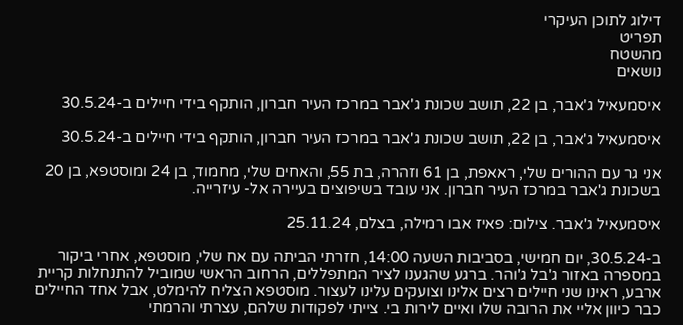דילוג לתוכן העיקרי
תפריט
מהשטח
נושאים

איסמעאיל ג'אבר, בן 22, תושב שכונת ג'אבר במרכז העיר חברון, הותקף בידי חיילים ב-30.5.24

איסמעאיל ג'אבר, בן 22, תושב שכונת ג'אבר במרכז העיר חברון, הותקף בידי חיילים ב-30.5.24

אני גר עם ההורים שלי, ראאפת, בן 61 וזהרה, בת 55, והאחים שלי, מחמוד, בן 24 ומוסטפא, בן 20 בשכונת ג'אבר במרכז העיר חברון. אני עובד בשיפוצים בעיירה אל- עיזרייה.

איסמעאיל ג'אבר. צילום: פאיז אבו רמילה, בצלם, 25.11.24

ב-30.5.24, יום חמישי, בסביבות השעה 14:00, חזרתי הביתה עם אח שלי, מוסטפא, אחרי ביקור במספרה באזור ג'בל ג'והר. ברגע שהגענו לציר המתפללים, הרחוב הראשי שמוביל להתנחלות קריית ארבע, ראינו שני חיילים רצים אלינו וצועקים עלינו לעצור. מוסטפא הצליח להימלט, אבל אחד החיילים כבר כיוון אליי את הרובה שלו ואיים לירות בי. צייתי לפקודות שלהם, עצרתי והרמתי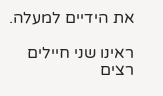את הידיים למעלה.

ראינו שני חיילים רצים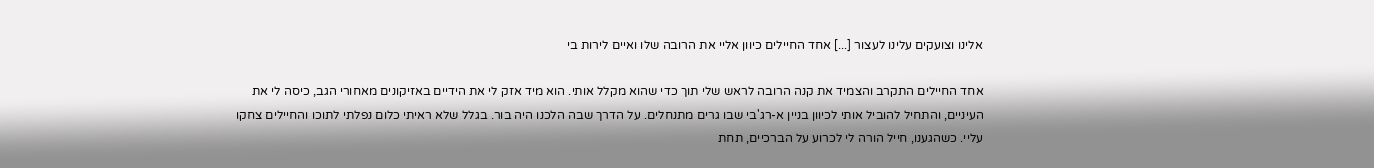אלינו וצועקים עלינו לעצור [...] אחד החיילים כיוון אליי את הרובה שלו ואיים לירות בי

אחד החיילים התקרב והצמיד את קנה הרובה לראש שלי תוך כדי שהוא מקלל אותי. הוא מיד אזק לי את הידיים באזיקונים מאחורי הגב, כיסה לי את העיניים, והתחיל להוביל אותי לכיוון בניין א-רג'בי שבו גרים מתנחלים. על הדרך שבה הלכנו היה בור. בגלל שלא ראיתי כלום נפלתי לתוכו והחיילים צחקו עליי. כשהגענו, חייל הורה לי לכרוע על הברכיים, תחת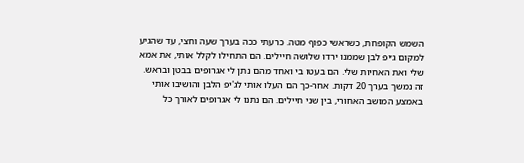השמש הקופחת, כשראשי כפוף מטה. כרעתי ככה בערך שעה וחצי, עד שהגיע למקום ג׳יפ לבן שממנו ירדו שלושה חיילים. הם התחילו לקלל אותי, את אמא שלי ואת האחיות שלי. הם בעטו בי ואחד מהם נתן לי אגרופים בבטן ובראש. זה נמשך בערך 20 דקות. אחר-כך הם העלו אותי לג'יפ הלבן והושיבו אותי באמצע המושב האחורי, בין שני חיילים. הם נתנו לי אגרופים לאורך כל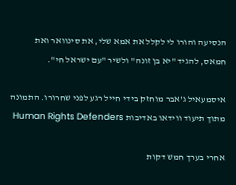הנסיעה והורו לי לקלל את אמא שלי, את סינוואר ואת חמאס, להגיד "יא בן זונה" ולשיר "עם ישראל חי".

איסמעאיל ג'אבר מוחזק בידי חייל רגע לפני שחרורו. התמונה מתוך תיעוד ווידאו באדיבות Human Rights Defenders

אחרי בערך חמש דקות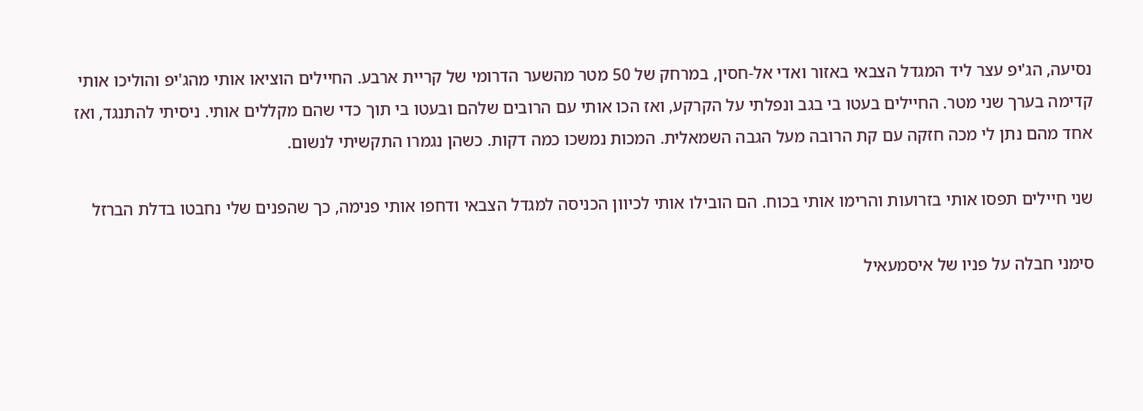נסיעה, הג'יפ עצר ליד המגדל הצבאי באזור ואדי אל-חסין, במרחק של 50 מטר מהשער הדרומי של קריית ארבע. החיילים הוציאו אותי מהג'יפ והוליכו אותי קדימה בערך שני מטר. החיילים בעטו בי בגב ונפלתי על הקרקע, ואז הכו אותי עם הרובים שלהם ובעטו בי תוך כדי שהם מקללים אותי. ניסיתי להתנגד, ואז אחד מהם נתן לי מכה חזקה עם קת הרובה מעל הגבה השמאלית. המכות נמשכו כמה דקות. כשהן נגמרו התקשיתי לנשום.

שני חיילים תפסו אותי בזרועות והרימו אותי בכוח. הם הובילו אותי לכיוון הכניסה למגדל הצבאי ודחפו אותי פנימה, כך שהפנים שלי נחבטו בדלת הברזל

סימני חבלה על פניו של איסמעאיל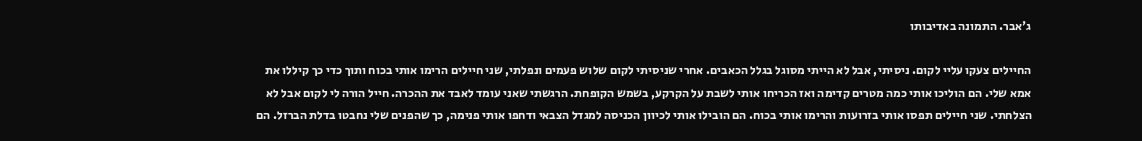ג'אבר. התמונה באדיבותו

החיילים צעקו עליי לקום. ניסיתי, אבל לא הייתי מסוגל בגלל הכאבים. אחרי שניסיתי לקום שלוש פעמים ונפלתי, שני חיילים הרימו אותי בכוח ותוך כדי כך קיללו את אמא שלי. הם הוליכו אותי כמה מטרים קדימה ואז הכריחו אותי לשבת על הקרקע, בשמש הקופחת. הרגשתי שאני עומד לאבד את ההכרה. חייל הורה לי לקום אבל לא הצלחתי. שני חיילים תפסו אותי בזרועות והרימו אותי בכוח. הם הובילו אותי לכיוון הכניסה למגדל הצבאי ודחפו אותי פנימה, כך שהפנים שלי נחבטו בדלת הברזל. הם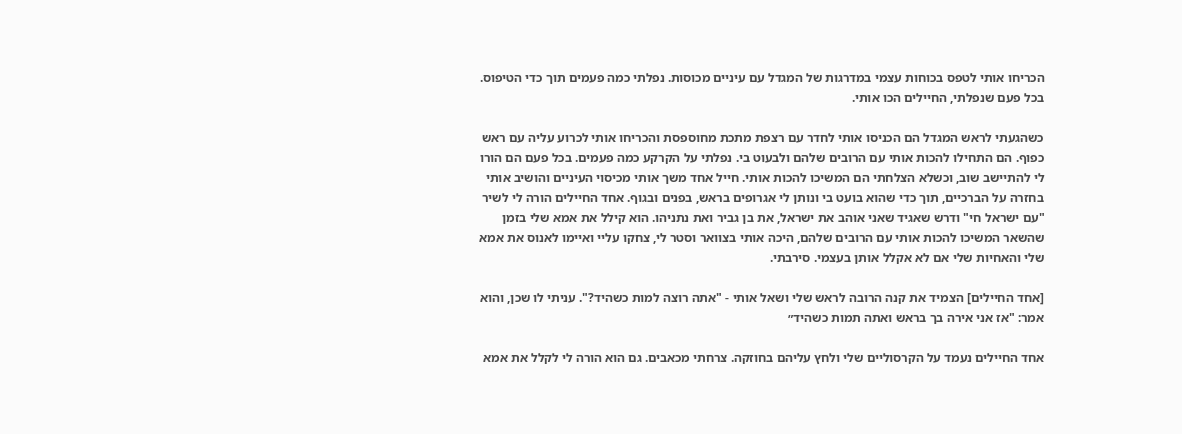הכריחו אותי לטפס בכוחות עצמי במדרגות של המגדל עם עיניים מכוסות. נפלתי כמה פעמים תוך כדי הטיפוס. בכל פעם שנפלתי, החיילים הכו אותי.

כשהגעתי לראש המגדל הם הכניסו אותי לחדר עם רצפת מתכת מחוספסת והכריחו אותי לכרוע עליה עם ראש כפוף. הם התחילו להכות אותי עם הרובים שלהם ולבעוט בי. נפלתי על הקרקע כמה פעמים. בכל פעם הם הורו לי להתיישב שוב, וכשלא הצלחתי הם המשיכו להכות אותי. חייל אחד משך אותי מכיסוי העיניים והושיב אותי בחזרה על הברכיים, תוך כדי שהוא בועט בי ונותן לי אגרופים בראש, בפנים ובגוף. אחד החיילים הורה לי לשיר "עם ישראל חי" ודרש שאגיד שאני אוהב את ישראל, את בן גביר ואת נתניהו. הוא קילל את אמא שלי בזמן שהשאר המשיכו להכות אותי עם הרובים שלהם, היכה אותי בצוואר וסטר לי, צחקו עליי ואיימו לאנוס את אמא שלי והאחיות שלי אם לא אקלל אותן בעצמי. סירבתי.

[אחד החיילים] הצמיד את קנה הרובה לראש שלי ושאל אותי - "אתה רוצה למות כשהיד?". עניתי לו שכן, והוא אמר: "אז אני אירה בך בראש ואתה תמות כשהיד״

אחד החיילים נעמד על הקרסוליים שלי ולחץ עליהם בחוזקה. צרחתי מכאבים. גם הוא הורה לי לקלל את אמא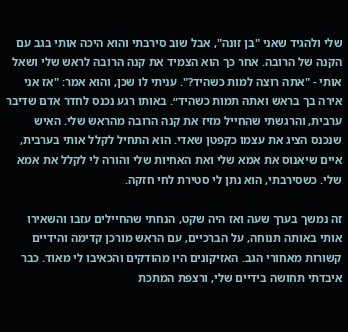שלי ולהגיד שאני "בן זונה", אבל שוב סירבתי והוא היכה אותי בגב עם הקנה של הרובה. אחר כך הוא הצמיד את קנה הרובה לראש שלי ושאל אותי - "אתה רוצה למות כשהיד?". עניתי לו שכן, והוא אמר: "אז אני אירה בך בראש ואתה תמות כשהיד״. באותו רגע נכנס לחדר אדם שדיבר ערבית, והרגשתי שהחייל מזיז את קנה הרובה מהראש שלי. האיש שנכנס הציג את עצמו כקפטן שאדי. הוא התחיל לקלל אותי בערבית, איים שיאנוס את אמא שלי ואת האחיות שלי והורה לי לקלל את אמא שלי. כשסירבתי, הוא נתן לי סטירת לחי חזקה.

זה נמשך בערך שעה ואז היה שקט, הנחתי שהחיילים עזבו והשאירו אותי באותה תנוחה, על הברכיים, עם הראש מורכן קדימה והידיים קשורות מאחורי הגב. האזיקונים היו מהודקים והכאיבו לי מאוד. כבר איבדתי תחושה בידיים שלי, ורצפת המתכת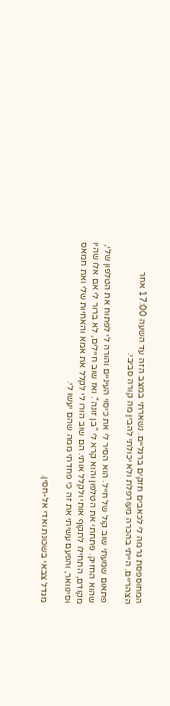המחוספסת גרמה לי לכאבים חזקים ברגליים. נשארתי במצב הזה עד השעה 17:00 אחר הצהריים. הייתי בהכרה מעורפלת ולא יכולתי להבין מה קורה סביבי.

פתאום שמעתי שוב קול של חייל. הוא הסיר לי את כיסוי העיניים והורה לי לפתוח את הטלפון שלי, שהוא החזיק. פתחתי את הטלפון והוא קרא לי "בן זונה". ואז שוב חיילים, לא ברור לי אם אלו שהיו מקודם, התחילו לתקוף אותי ולקלל אותי. הם שוב הורו לי לקלל את אמא והאחיות שלי ואת חמאס וסינוואר, והפעם עשיתי את זה כי פחדתי ממה שהם יעשו לי.

מגדל צבאי בשכונת ואדי אל-חסין.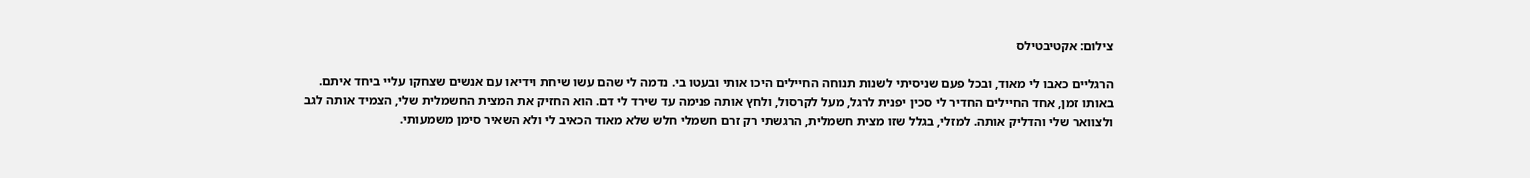צילום: אקטיבטילס

הרגליים כאבו לי מאוד, ובכל פעם שניסיתי לשנות תנוחה החיילים היכו אותי ובעטו בי. נדמה לי שהם עשו שיחת וידיאו עם אנשים שצחקו עליי ביחד איתם. באותו זמן, אחד החיילים החדיר לי סכין יפנית לרגל, מעל לקרסול, ולחץ אותה פנימה עד שירד לי דם. הוא החזיק את המצית החשמלית שלי, הצמיד אותה לגב ולצוואר שלי והדליק אותה. למזלי, בגלל שזו מצית חשמלית, הרגשתי רק זרם חשמלי חלש שלא מאוד הכאיב לי ולא השאיר סימן משמעותי.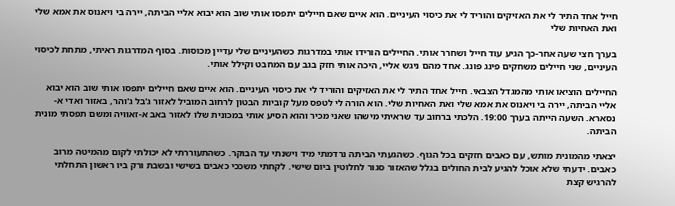חייל אחד התיר לי את האזיקים והוריד לי את כיסוי העיניים. הוא איים שאם חיילים יתפסו אותי שוב הוא יבוא אליי הביתה, יירה בי ויאנוס את אמא שלי ואת האחיות שלי

בערך חצי שעה אחר-כך הגיע עוד חייל ושחרר אותי. החיילים הורידו אותי במדרגות כשהעיניים שלי עדיין מכוסות. בסוף המדרגות ראיתי, מתחת לכיסוי העיניים, שני חיילים משחקים פינג פונג. אחד מהם ניגש אליי, היכה אותי חזק בגב עם המחבט וקילל אותי.

החיילים הוציאו אותי מהמגדל הצבאי. חייל אחד התיר לי את האזיקים והוריד לי את כיסוי העיניים. הוא איים שאם חיילים יתפסו אותי שוב הוא יבוא אליי הביתה, יירה בי ויאנוס את אמא שלי ואת האחיות שלי. הוא הורה לי לטפס מעל קוביות הבטון לרחוב המוביל לאזור ג'בל ג'והר, באזור ואדי א-נסארא. השעה הייתה בערך 19:00. הלכתי ברחוב עד שראיתי מישהו שאני מכיר והוא הסיע אותי במכונית שלו לאזור באב א-זאוויה ומשם תפסתי מונית הביתה.

יצאתי מהמונית מותש, עם כאבים חזקים בכל הגוף. כשהגעתי הביתה נרדמתי מיד וישנתי עד הבוקר. כשהתעוררתי לא יכולתי לקום מהמיטה מרוב כאבים. ידעתי שלא אוכל להגיע לבית החולים בגלל שהאזור סגור לחלוטין ביום שישי. לקחתי משככי כאבים בשישי ובשבת ורק ביו ראשון התחלתי להרגיש קצת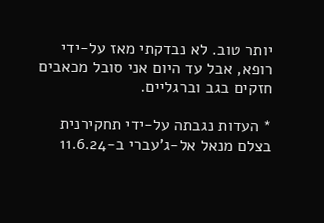יותר טוב. לא נבדקתי מאז על-ידי רופא, אבל עד היום אני סובל מכאבים חזקים בגב וברגליים.

* העדות נגבתה על-ידי תחקירנית בצלם מנאל אל-ג'עברי ב-11.6.24